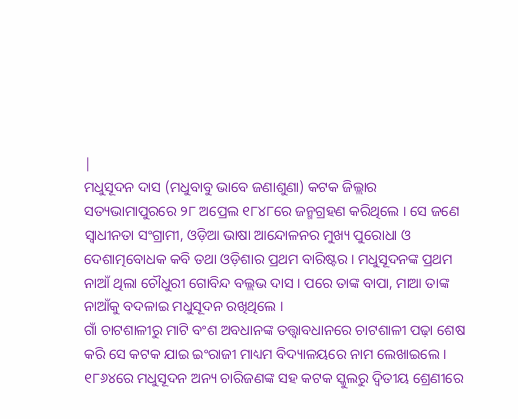|
ମଧୁସୂଦନ ଦାସ (ମଧୁବାବୁ ଭାବେ ଜଣାଶୁଣା) କଟକ ଜିଲ୍ଲାର ସତ୍ୟଭାମାପୁରରେ ୨୮ ଅପ୍ରେଲ ୧୮୪୮ରେ ଜନ୍ମଗ୍ରହଣ କରିଥିଲେ । ସେ ଜଣେ ସ୍ଵାଧୀନତା ସଂଗ୍ରାମୀ, ଓଡ଼ିଆ ଭାଷା ଆନ୍ଦୋଳନର ମୁଖ୍ୟ ପୁରୋଧା ଓ ଦେଶାତ୍ମବୋଧକ କବି ତଥା ଓଡ଼ିଶାର ପ୍ରଥମ ବାରିଷ୍ଟର । ମଧୁସୂଦନଙ୍କ ପ୍ରଥମ ନାଆଁ ଥିଲା ଚୌଧୁରୀ ଗୋବିନ୍ଦ ବଲ୍ଲଭ ଦାସ । ପରେ ତାଙ୍କ ବାପା, ମାଆ ତାଙ୍କ ନାଆଁକୁ ବଦଳାଇ ମଧୁସୂଦନ ରଖିଥିଲେ ।
ଗାଁ ଚାଟଶାଳୀରୁ ମାଟି ବଂଶ ଅବଧାନଙ୍କ ତତ୍ତ୍ୱାବଧାନରେ ଚାଟଶାଳୀ ପଢ଼ା ଶେଷ କରି ସେ କଟକ ଯାଇ ଇଂରାଜୀ ମାଧ୍ୟମ ବିଦ୍ୟାଳୟରେ ନାମ ଲେଖାଇଲେ । ୧୮୬୪ରେ ମଧୁସୂଦନ ଅନ୍ୟ ଚାରିଜଣଙ୍କ ସହ କଟକ ସ୍କୁଲରୁ ଦ୍ଵିତୀୟ ଶ୍ରେଣୀରେ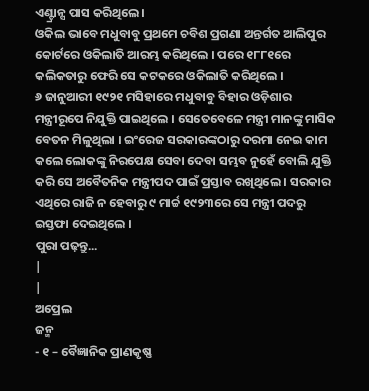ଏଣ୍ଟ୍ରାନ୍ସ ପାସ କରିଥିଲେ ।
ଓକିଲ ଭାବେ ମଧୁବାବୁ ପ୍ରଥମେ ଚବିଶ ପ୍ରଗଣା ଅନ୍ତର୍ଗତ ଆଲିପୁର କୋର୍ଟରେ ଓକିଲାତି ଆରମ୍ଭ କରିଥିଲେ । ପରେ ୧୮୮୧ରେ କଲିକତାରୁ ଫେରି ସେ କଟକରେ ଓକିଲାତି କରିଥିଲେ ।
୬ ଜାନୁଆରୀ ୧୯୨୧ ମସିହାରେ ମଧୁବାବୁ ବିହାର ଓଡ଼ିଶାର ମନ୍ତ୍ରୀରୂପେ ନିଯୁକ୍ତି ପାଇଥିଲେ । ସେତେବେଳେ ମନ୍ତ୍ରୀ ମାନଙ୍କୁ ମାସିକ ବେତନ ମିଳୁଥିଲା । ଇଂରେଜ ସରକାରଙ୍କଠାରୁ ଦରମା ନେଇ କାମ କଲେ ଲୋକଙ୍କୁ ନିରପେକ୍ଷ ସେବା ଦେବା ସମ୍ଭବ ନୁହେଁ ବୋଲି ଯୁକ୍ତି କରି ସେ ଅବୈତନିକ ମନ୍ତ୍ରୀପଦ ପାଇଁ ପ୍ରସ୍ତାବ ରଖିଥିଲେ । ସରକାର ଏଥିରେ ରାଜି ନ ହେବାରୁ ୯ ମାର୍ଚ୍ଚ ୧୯୨୩ରେ ସେ ମନ୍ତ୍ରୀ ପଦରୁ ଇସ୍ତଫା ଦେଇଥିଲେ ।
ପୁରା ପଢ଼ନ୍ତୁ...
|
|
ଅପ୍ରେଲ
ଜନ୍ମ
- ୧ – ବୈଜ୍ଞାନିକ ପ୍ରାଣକୃଷ୍ଣ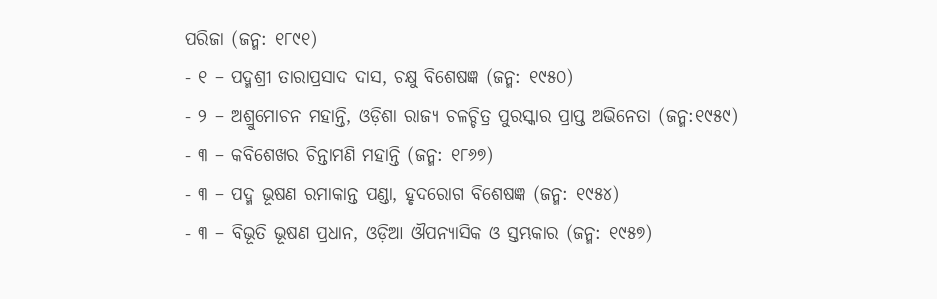ପରିଜା (ଜନ୍ମ: ୧୮୯୧)
- ୧ – ପଦ୍ମଶ୍ରୀ ତାରାପ୍ରସାଦ ଦାସ, ଚକ୍ଷୁ ବିଶେଷଜ୍ଞ (ଜନ୍ମ: ୧୯୫୦)
- ୨ – ଅଶ୍ରୁମୋଚନ ମହାନ୍ତି, ଓଡ଼ିଶା ରାଜ୍ୟ ଚଳଚ୍ଚିତ୍ର ପୁରସ୍କାର ପ୍ରାପ୍ତ ଅଭିନେତା (ଜନ୍ମ:୧୯୫୯)
- ୩ – କବିଶେଖର ଚିନ୍ତାମଣି ମହାନ୍ତି (ଜନ୍ମ: ୧୮୬୭)
- ୩ – ପଦ୍ମ ଭୂଷଣ ରମାକାନ୍ତ ପଣ୍ଡା, ହୃଦରୋଗ ବିଶେଷଜ୍ଞ (ଜନ୍ମ: ୧୯୫୪)
- ୩ – ବିଭୂତି ଭୂଷଣ ପ୍ରଧାନ, ଓଡ଼ିଆ ଔପନ୍ୟାସିକ ଓ ସ୍ତମ୍ଭକାର (ଜନ୍ମ: ୧୯୫୭)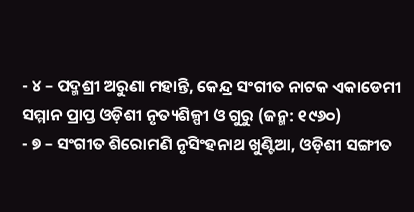- ୪ – ପଦ୍ମଶ୍ରୀ ଅରୁଣା ମହାନ୍ତି, କେନ୍ଦ୍ର ସଂଗୀତ ନାଟକ ଏକାଡେମୀ ସମ୍ମାନ ପ୍ରାପ୍ତ ଓଡ଼ିଶୀ ନୃତ୍ୟଶିଳ୍ପୀ ଓ ଗୁରୁ (ଜନ୍ମ: ୧୯୬୦)
- ୭ – ସଂଗୀତ ଶିରୋମଣି ନୃସିଂହନାଥ ଖୁଣ୍ଟିଆ, ଓଡ଼ିଶୀ ସଙ୍ଗୀତ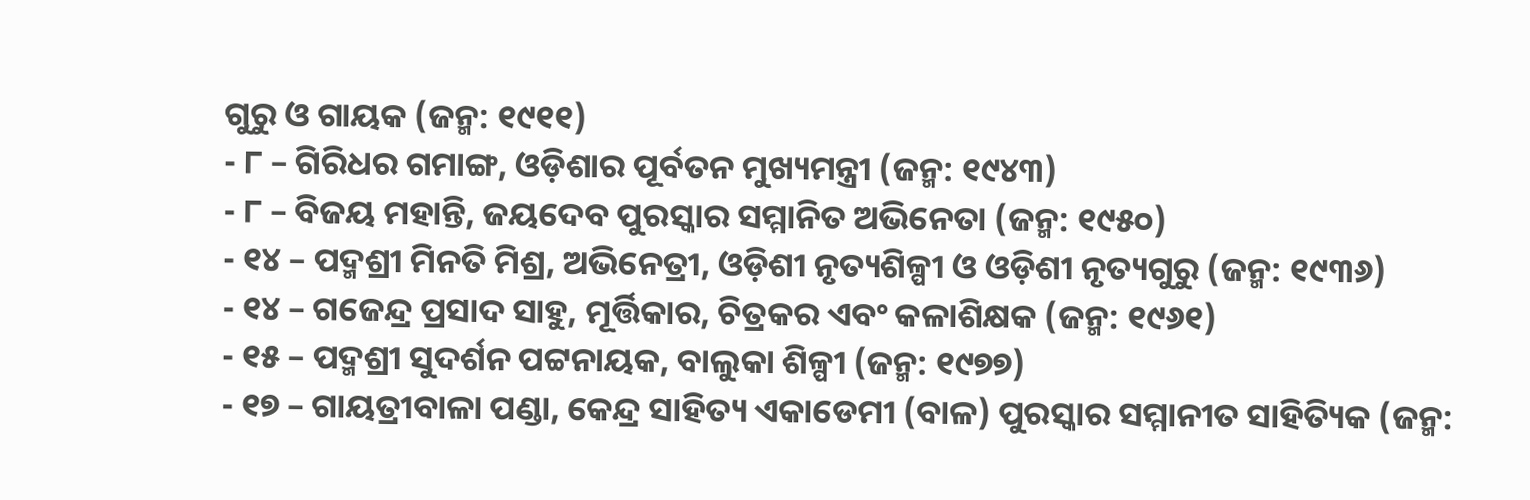ଗୁରୁ ଓ ଗାୟକ (ଜନ୍ମ: ୧୯୧୧)
- ୮ – ଗିରିଧର ଗମାଙ୍ଗ, ଓଡ଼ିଶାର ପୂର୍ବତନ ମୁଖ୍ୟମନ୍ତ୍ରୀ (ଜନ୍ମ: ୧୯୪୩)
- ୮ – ବିଜୟ ମହାନ୍ତି, ଜୟଦେବ ପୁରସ୍କାର ସମ୍ମାନିତ ଅଭିନେତା (ଜନ୍ମ: ୧୯୫୦)
- ୧୪ – ପଦ୍ମଶ୍ରୀ ମିନତି ମିଶ୍ର, ଅଭିନେତ୍ରୀ, ଓଡ଼ିଶୀ ନୃତ୍ୟଶିଳ୍ପୀ ଓ ଓଡ଼ିଶୀ ନୃତ୍ୟଗୁରୁ (ଜନ୍ମ: ୧୯୩୬)
- ୧୪ – ଗଜେନ୍ଦ୍ର ପ୍ରସାଦ ସାହୁ, ମୂର୍ତ୍ତିକାର, ଚିତ୍ରକର ଏବଂ କଳାଶିକ୍ଷକ (ଜନ୍ମ: ୧୯୬୧)
- ୧୫ – ପଦ୍ମଶ୍ରୀ ସୁଦର୍ଶନ ପଟ୍ଟନାୟକ, ବାଲୁକା ଶିଳ୍ପୀ (ଜନ୍ମ: ୧୯୭୭)
- ୧୭ – ଗାୟତ୍ରୀବାଳା ପଣ୍ଡା, କେନ୍ଦ୍ର ସାହିତ୍ୟ ଏକାଡେମୀ (ବାଳ) ପୁରସ୍କାର ସମ୍ମାନୀତ ସାହିତ୍ୟିକ (ଜନ୍ମ: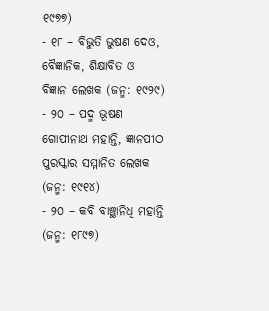୧୯୭୭)
- ୧୮ – ବିଭୁତି ଭୁଷଣ ଦେଓ, ବୈଜ୍ଞାନିକ, ଶିକ୍ଷାବିତ ଓ ବିଜ୍ଞାନ ଲେଖକ (ଜନ୍ମ: ୧୯୨୯)
- ୨୦ – ପଦ୍ମ ଭୂଷଣ ଗୋପୀନାଥ ମହାନ୍ତି, ଜ୍ଞାନପୀଠ ପୁରସ୍କାର ସମ୍ମାନିତ ଲେଖକ (ଜନ୍ମ: ୧୯୧୪)
- ୨୦ – କବି ବାଞ୍ଛାନିଧି ମହାନ୍ତି (ଜନ୍ମ: ୧୮୯୭)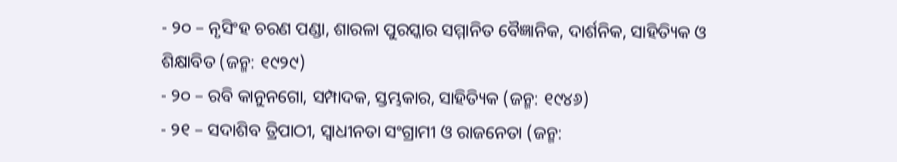- ୨୦ – ନୃସିଂହ ଚରଣ ପଣ୍ଡା, ଶାରଳା ପୁରସ୍କାର ସମ୍ମାନିତ ବୈଜ୍ଞାନିକ, ଦାର୍ଶନିକ, ସାହିତ୍ୟିକ ଓ ଶିକ୍ଷାବିତ (ଜନ୍ମ: ୧୯୨୯)
- ୨୦ – ରବି କାନୁନଗୋ, ସମ୍ପାଦକ, ସ୍ତମ୍ଭକାର, ସାହିତ୍ୟିକ (ଜନ୍ମ: ୧୯୪୬)
- ୨୧ – ସଦାଶିବ ତ୍ରିପାଠୀ, ସ୍ୱାଧୀନତା ସଂଗ୍ରାମୀ ଓ ରାଜନେତା (ଜନ୍ମ: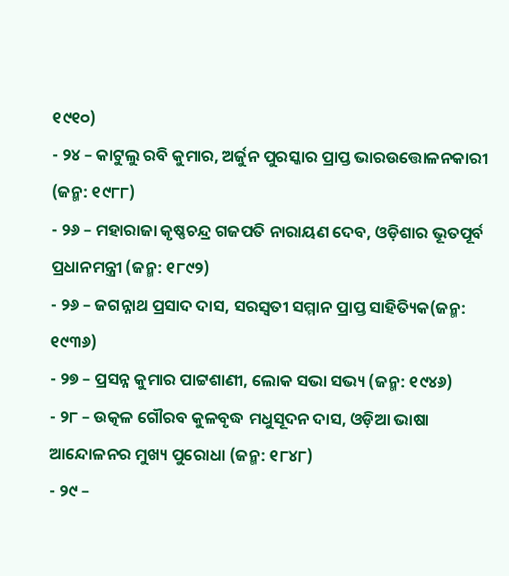୧୯୧୦)
- ୨୪ – କାଟୁଲୁ ରବି କୁମାର, ଅର୍ଜୁନ ପୁରସ୍କାର ପ୍ରାପ୍ତ ଭାରଉତ୍ତୋଳନକାରୀ (ଜନ୍ମ: ୧୯୮୮)
- ୨୬ – ମହାରାଜା କୃଷ୍ଣଚନ୍ଦ୍ର ଗଜପତି ନାରାୟଣ ଦେବ, ଓଡ଼ିଶାର ଭୂତପୂର୍ବ ପ୍ରଧାନମନ୍ତ୍ରୀ (ଜନ୍ମ: ୧୮୯୨)
- ୨୬ – ଜଗନ୍ନାଥ ପ୍ରସାଦ ଦାସ, ସରସ୍ଵତୀ ସମ୍ମାନ ପ୍ରାପ୍ତ ସାହିତ୍ୟିକ(ଜନ୍ମ: ୧୯୩୬)
- ୨୭ – ପ୍ରସନ୍ନ କୁମାର ପାଟ୍ଟଶାଣୀ, ଲୋକ ସଭା ସଭ୍ୟ (ଜନ୍ମ: ୧୯୪୬)
- ୨୮ – ଉତ୍କଳ ଗୌରବ କୁଳବୃଦ୍ଧ ମଧୁସୂଦନ ଦାସ, ଓଡ଼ିଆ ଭାଷା ଆନ୍ଦୋଳନର ମୁଖ୍ୟ ପୁରୋଧା (ଜନ୍ମ: ୧୮୪୮)
- ୨୯ –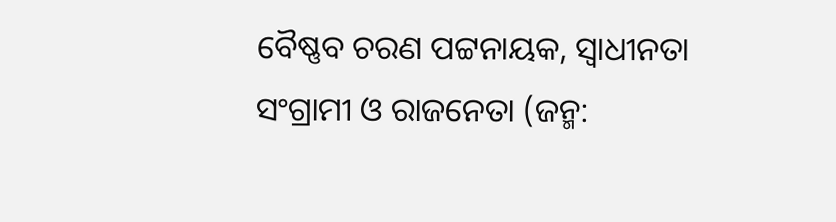ବୈଷ୍ଣବ ଚରଣ ପଟ୍ଟନାୟକ, ସ୍ଵାଧୀନତା ସଂଗ୍ରାମୀ ଓ ରାଜନେତା (ଜନ୍ମ: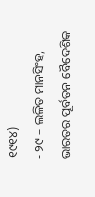୧୯୧୪)
- ୨୯ – ଲଳିତ ମାନସିଂହ, ଭାରତର ପୂର୍ବତନ ବୈଦେଶିକ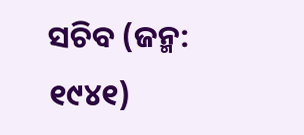ସଚିବ (ଜନ୍ମ: ୧୯୪୧)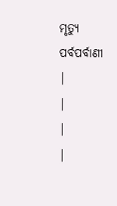ମୃତ୍ୟୁ
ପର୍ବପର୍ବାଣୀ
|
|
|
|